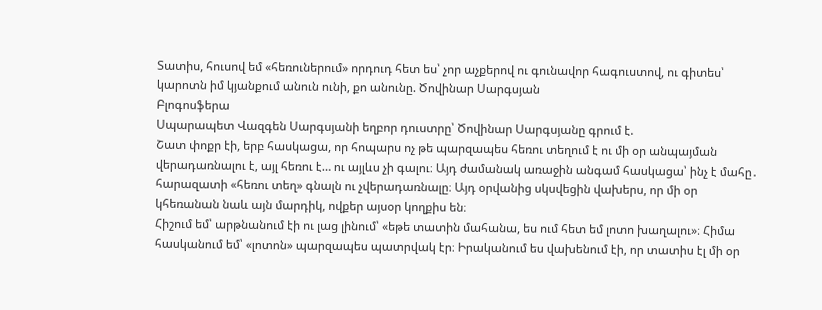Տատիս, հուսով եմ «հեռուներում» որդուդ հետ ես՝ չոր աչքերով ու գունավոր հագուստով, ու գիտես՝ կարոտն իմ կյանքում անուն ունի, քո անունը. Ծովինար Սարգսյան
Բլոգոսֆերա
Սպարապետ Վազգեն Սարգսյանի եղբոր դուստրը՝ Ծովինար Սարգսյանը գրում է.
Շատ փոքր էի, երբ հասկացա, որ հոպարս ոչ թե պարզապես հեռու տեղում է ու մի օր անպայման վերադառնալու է, այլ հեռու է… ու այլևս չի գալու։ Այդ ժամանակ առաջին անգամ հասկացա՝ ինչ է մահը․ հարազատի «հեռու տեղ» գնալն ու չվերադառնալը։ Այդ օրվանից սկսվեցին վախերս, որ մի օր կհեռանան նաև այն մարդիկ, ովքեր այսօր կողքիս են։
Հիշում եմ՝ արթնանում էի ու լաց լինում՝ «եթե տատին մահանա, ես ում հետ եմ լոտո խաղալու»։ Հիմա հասկանում եմ՝ «լոտոն» պարզապես պատրվակ էր։ Իրականում ես վախենում էի, որ տատիս էլ մի օր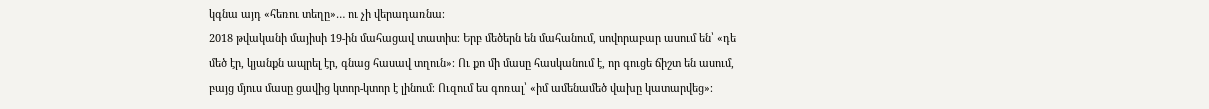կգնա այդ «հեռու տեղը»… ու չի վերադառնա։
2018 թվականի մայիսի 19-ին մահացավ տատիս։ Երբ մեծերն են մահանում, սովորաբար ասում են՝ «դե մեծ էր, կյանքն ապրել էր, գնաց հասավ տղուն»։ Ու քո մի մասը հասկանում է, որ գուցե ճիշտ են ասում, բայց մյուս մասը ցավից կտոր-կտոր է լինում։ Ուզում ես գոռալ՝ «իմ ամենամեծ վախը կատարվեց»։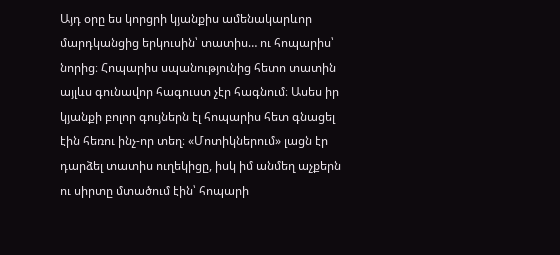Այդ օրը ես կորցրի կյանքիս ամենակարևոր մարդկանցից երկուսին՝ տատիս… ու հոպարիս՝ նորից։ Հոպարիս սպանությունից հետո տատին այլևս գունավոր հագուստ չէր հագնում։ Ասես իր կյանքի բոլոր գույներն էլ հոպարիս հետ գնացել էին հեռու ինչ-որ տեղ։ «Մոտիկներում» լացն էր դարձել տատիս ուղեկիցը, իսկ իմ անմեղ աչքերն ու սիրտը մտածում էին՝ հոպարի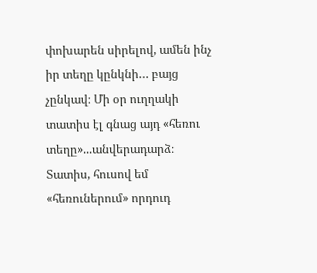փոխարեն սիրելով, ամեն ինչ իր տեղը կընկնի… բայց չընկավ։ Մի օր ուղղակի տատիս էլ գնաց այդ «հեռու տեղը»...անվերադարձ։
Տատիս, հուսով եմ «հեռուներում» որդուդ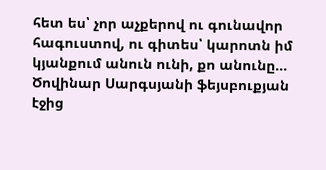հետ ես՝ չոր աչքերով ու գունավոր հագուստով, ու գիտես՝ կարոտն իմ կյանքում անուն ունի, քո անունը...
Ծովինար Սարգսյանի ֆեյսբուքյան էջից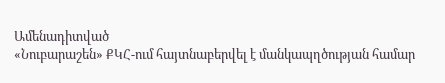Ամենադիտված
«Նուբարաշեն» ՔԿՀ-ում հայտնաբերվել է մանկապղծության համար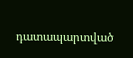դատապարտված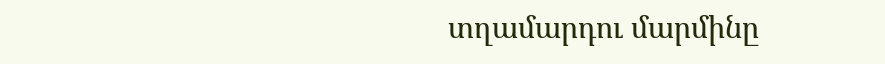տղամարդու մարմինը